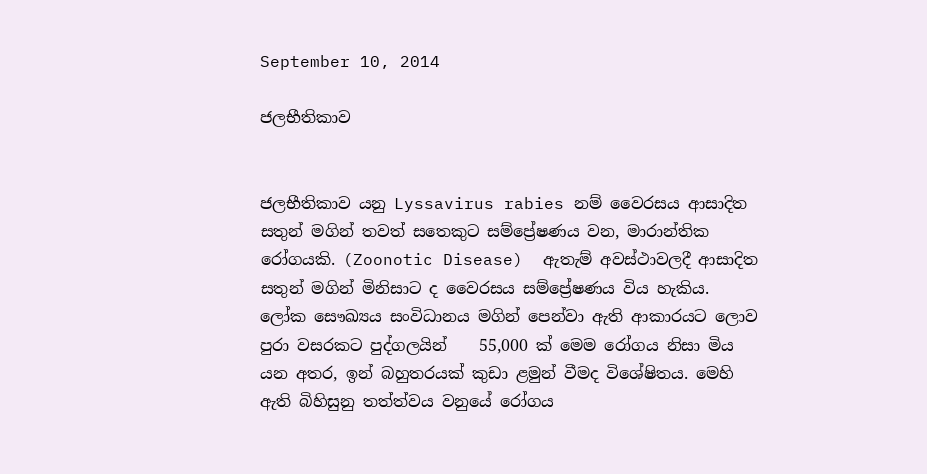September 10, 2014

ජලභීතිකාව


ජලභීතිකාව යනු Lyssavirus rabies නම් වෛරසය ආසාදිත සතුන් මගින් තවත් සතෙකුට සම්ප්‍රේෂණය වන, මාරාන්තික රෝගයකි. (Zoonotic Disease)  ඇතැම් අවස්ථාවලදී ආසාදිත සතුන් මගින් මිනිසාට ද වෛරසය සම්ප්‍රේෂණය විය හැකිය.
ලෝක සෞඛ්‍යය සංවිධානය මගින් පෙන්වා ඇති ආකාරයට ලොව පුරා වසරකට පුද්ගලයින්    55,000 ක් මෙම රෝගය නිසා මිය යන අතර, ඉන් බහුතරයක් කුඩා ළමුන් වීමද විශේෂිතය. මෙහි ඇති බිහිසුනු තත්ත්වය වනුයේ රෝගය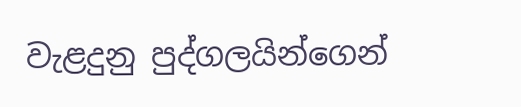වැළදුනු පුද්ගලයින්ගෙන්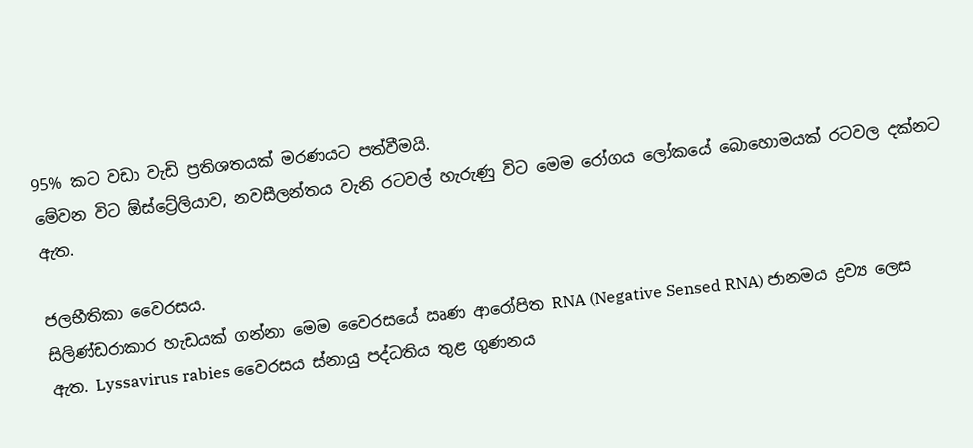95% කට වඩා වැඩි ප්‍රතිශතයක් මරණයට පත්වීමයි.
මේවන විට ඕස්ට්‍රේලියාව, නවසීලන්තය වැනි රටවල් හැරුණු විට මෙම රෝගය ලෝකයේ බොහොමයක් රටවල දක්නට ඇත.

ජලභීතිකා වෛරසය.
සිලිණ්ඩරාකාර හැඩයක් ගන්නා මෙම වෛරසයේ ඍණ ආරෝපිත RNA (Negative Sensed RNA) ජානමය ද්‍රව්‍ය ලෙස ඇත. Lyssavirus rabies වෛරසය ස්නායු පද්ධතිය තුළ ගුණනය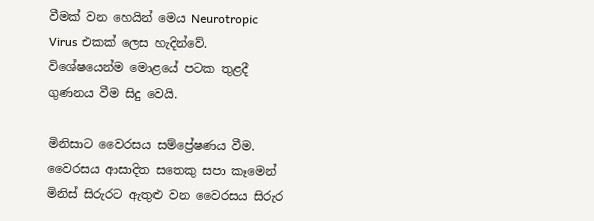වීමක් වන හෙයින් මෙය Neurotropic Virus එකක් ලෙස හැදින්වේ. විශේෂයෙන්ම මොළයේ පටක තුළදී ගුණනය වීම සිදු වෙයි.

මිනිසාට වෛරසය සම්ප්‍රේෂණය වීම.
වෛරසය ආසාදිත සතෙකු සපා කෑමෙන් මිනිස් සිරුරට ඇතුළු වන වෛරසය සිරුර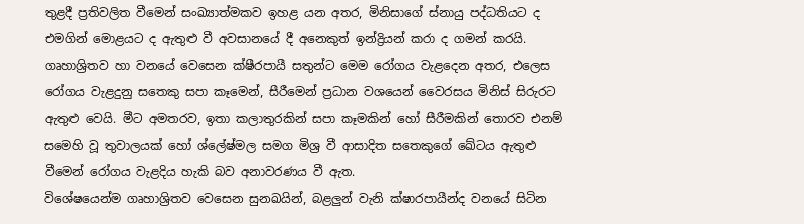තුළදී ප්‍රතිවලිත වීමෙන් සංඛ්‍යාත්මකව ඉහළ යන අතර, මිනිසාගේ ස්නායු පද්ධතියට ද එමගින් මොළයට ද ඇතුළු වී අවසානයේ දී අනෙකුත් ඉන්ද්‍රියන් කරා ද ගමන් කරයි.
ගෘහාශ්‍රිතව හා වනයේ වෙසෙන ක්ෂීරපායී සතුන්ට මෙම රෝගය වැළදෙන අතර, එලෙස රෝගය වැළදුනු සතෙකු සපා කෑමෙන්, සීරීමෙන් ප්‍රධාන වශයෙන් වෛරසය මිනිස් සිරුරට ඇතුළු වෙයි. මීට අමතරව, ඉතා කලාතුරකින් සපා කෑමකින් හෝ සීරීමකින් තොරව එනම් සමෙහි වූ තුවාලයක් හෝ ශ්ලේෂ්මල සමග මිශ්‍ර වී ආසාදිත සතෙකුගේ ඛේටය ඇතුළු වීමෙන් රෝගය වැළදිය හැකි බව අනාවරණය වී ඇත.
විශේෂයෙන්ම ගෘහාශ්‍රිතව වෙසෙන සුනඛයින්, බළලුන් වැනි ක්ෂාරපායීන්ද වනයේ සිටින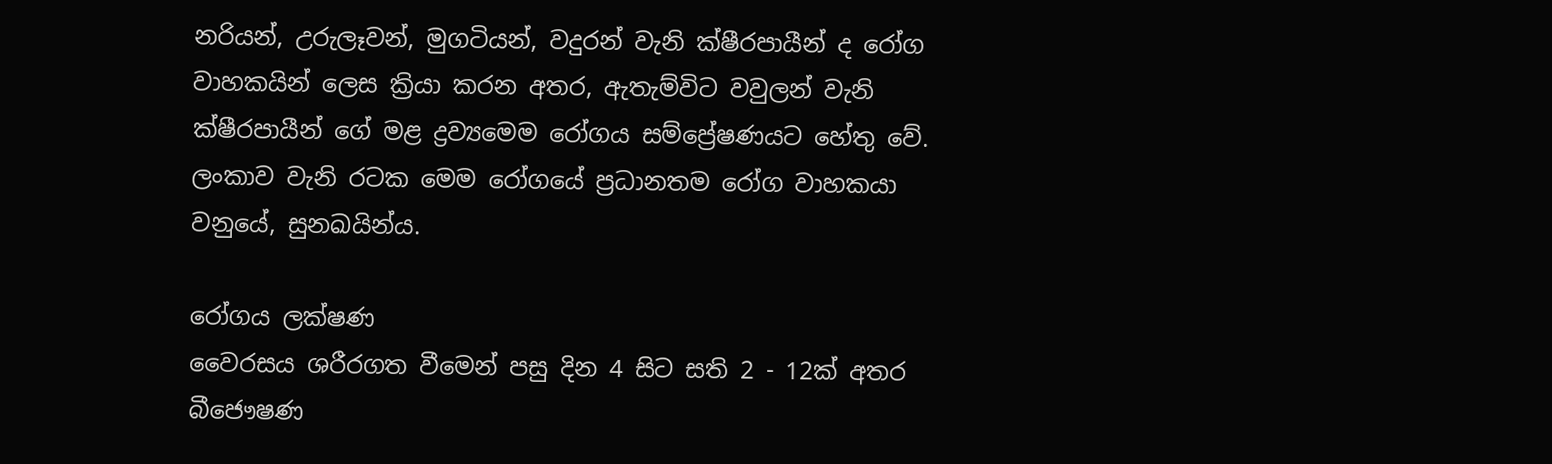නරියන්, උරුලෑවන්, මුගටියන්, වදුරන් වැනි ක්ෂීරපායීන් ද රෝග වාහකයින් ලෙස ක්‍රියා කරන අතර, ඇතැම්විට වවුලන් වැනි ක්ෂීරපායීන් ගේ මළ ද්‍රව්‍යමෙම රෝගය සම්ප්‍රේෂණයට හේතු වේ. ලංකාව වැනි රටක මෙම රෝගයේ ප්‍රධානතම රෝග වාහකයා වනුයේ, සුනඛයින්ය.

රෝගය ලක්ෂණ
වෛරසය ශරීරගත වීමෙන් පසු දින 4 සිට සති 2 - 12ක් අතර බීජෞෂණ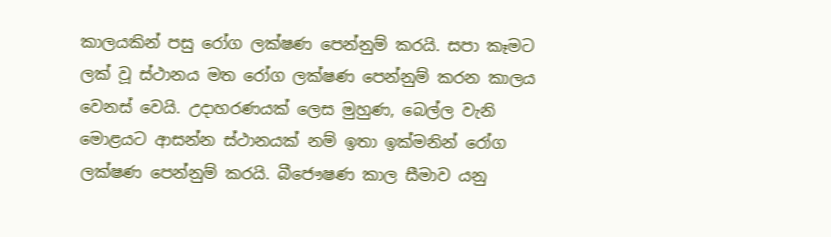කාලයකින් පසු රෝග ලක්ෂණ පෙන්නුම් කරයි. සපා කෑමට ලක් වූ ස්ථානය මත රෝග ලක්ෂණ පෙන්නුම් කරන කාලය වෙනස් වෙයි. උදාහරණයක් ලෙස මුහුණ, බෙල්ල වැනි මොළයට ආසන්න ස්ථානයක් නම් ඉතා ඉක්මනින් රෝග ලක්ෂණ පෙන්නුම් කරයි. බීජෞෂණ කාල සීමාව යනු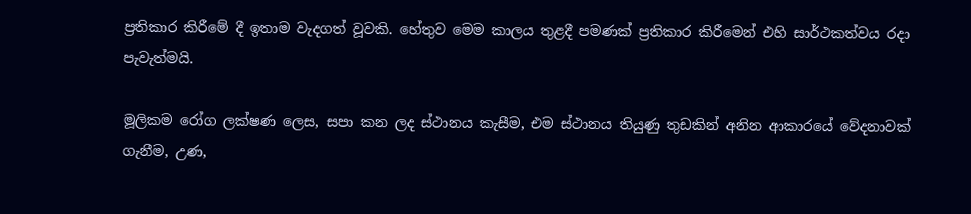ප්‍රතිකාර කිරීමේ දී ඉතාම වැදගත් වූවකි. හේතුව මෙම කාලය තුළදී පමණක් ප්‍රතිකාර කිරීමෙන් එහි සාර්ථකත්වය රදා පැවැත්මයි.

මූලිකම රෝග ලක්ෂණ ලෙස, සපා කන ලද ස්ථානය කැසීම, එම ස්ථානය තියුණු තුඩකින් අනින ආකාරයේ වේදනාවක් ගැනීම, උණ,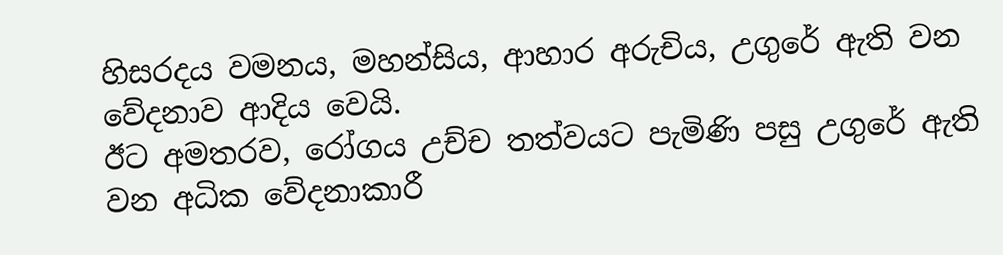හිසරදය වමනය, මහන්සිය, ආහාර අරුචිය, උගුරේ ඇති වන වේදනාව ආදිය වෙයි.
ඊට අමතරව, රෝගය උච්ච තත්වයට පැමිණි පසු උගුරේ ඇති වන අධික වේදනාකාරී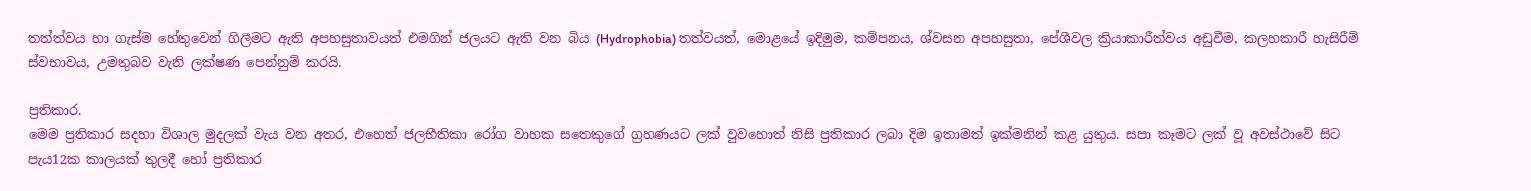තත්ත්වය හා ගැස්ම හේතුවෙන් ගිලීමට ඇති අපහසුතාවයත් එමගින් ජලයට ඇති වන බිය (Hydrophobia) තත්වයත්, මොළයේ ඉදිමුම, කම්පනය, ශ්වසන අපහසුතා, පේශීවල ක්‍රියාකාරීත්වය අඩුවීම, කලහකාරී හැසිරීම් ස්වභාවය, උමතුබව වැනි ලක්ෂණ පෙන්නුම් කරයි.

ප්‍රතිකාර.
මෙම ප්‍රතිකාර සදහා විශාල මුදලක් වැය වන අතර, එහෙත් ජලභීතිකා රෝග වාහක සතෙකුගේ ග්‍රහණයට ලක් වුවහොත් නිසි ප්‍රතිකාර ලබා දිම ඉතාමත් ඉක්මනින් කළ යුතුය. සපා කෑමට ලක් වූ අවස්ථාවේ සිට පැය12ක කාලයක් තුලදී හෝ ප්‍රතිකාර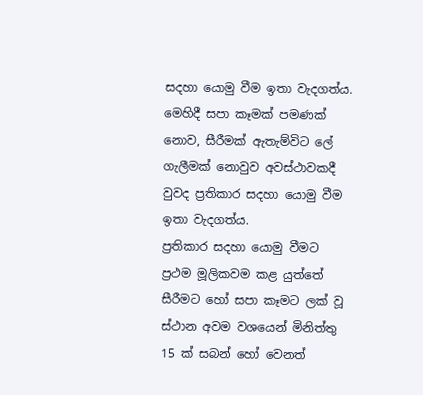සදහා යොමු වීම ඉතා වැදගත්ය. මෙහිදී සපා කෑමක් පමණක් නොව, සීරීමක් ඇතැම්විට ලේ ගැලීමක් නොවුව අවස්ථාවකදී වුවද ප්‍රතිකාර සදහා යොමු වීම ඉතා වැදගත්ය.
ප්‍රතිකාර සදහා යොමු වීමට ප්‍රථම මූලිකවම කළ යුත්තේ සීරීමට හෝ සපා කෑමට ලක් වූ ස්ථාන අවම වශයෙන් මිනිත්තු 15 ක් සබන් හෝ වෙනත්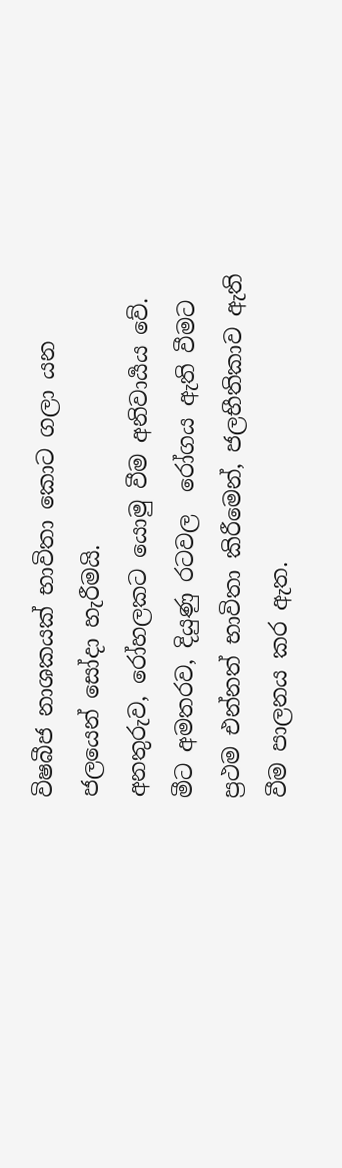විෂබීජ නාශකයක් භාවිතා කොට ගලා යන ජලයෙන් සෝදා හැරීමයි.
අනතුරුව, රෝහලකට යොමු වීම අනිවාර්‍යය වේ.
මීට අමතරව, දියුණු රටවල  රෝගය ඇති වීමට ප්‍රථම එන්නත් භාවිතා කිරීමෙන්, ජලභීතිකාව ඇති වීම පාලනය කර ඇත.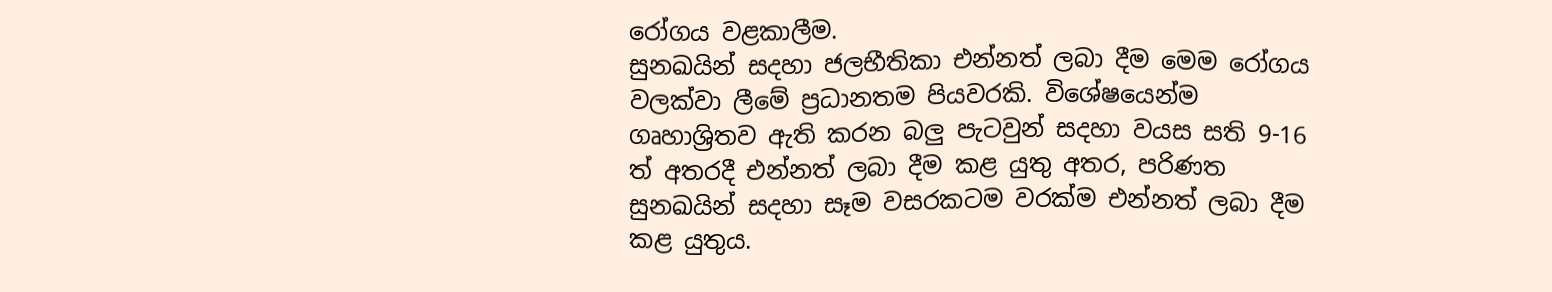රෝගය වළකාලීම.
සුනඛයින් සදහා ජලභීතිකා එන්නත් ලබා දීම මෙම රෝගය වලක්වා ලීමේ ප්‍රධානතම පියවරකි. විශේෂයෙන්ම ගෘහාශ්‍රිතව ඇති කරන බලු පැටවුන් සදහා වයස සති 9-16 ත් අතරදී එන්නත් ලබා දීම කළ යුතු අතර, පරිණත සුනඛයින් සදහා සෑම වසරකටම වරක්ම එන්නත් ලබා දීම කළ යුතුය.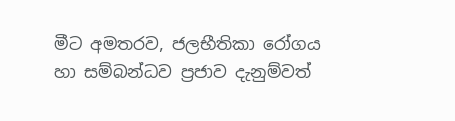මීට අමතරව, ජලභීතිකා රෝගය හා සම්බන්ධව ප්‍රජාව දැනුම්වත්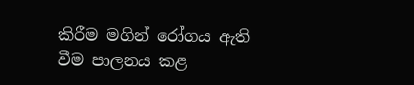කිරීම මගින් රෝගය ඇති වීම පාලනය කළ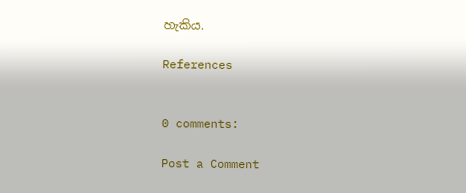හැකිය.

References


0 comments:

Post a Comment